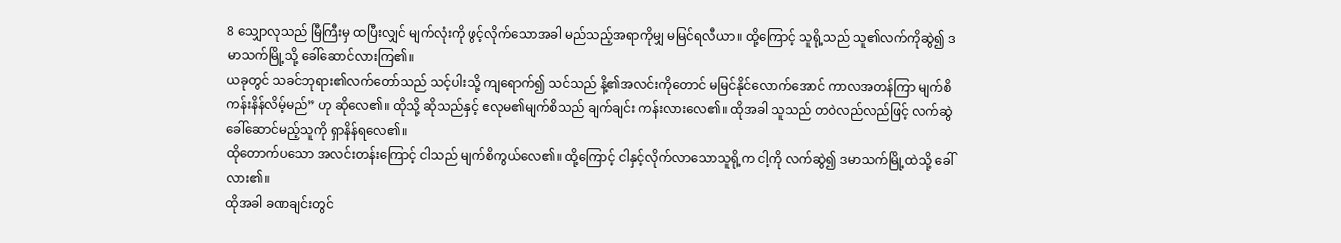8 သျှောလုသည် မြီကြီးမှ ထပြီးလျှင် မျက်လုံးကို ဖွင့်လိုက်သောအခါ မည်သည့်အရာကိုမျှ မမြင်ရလီယာ။ ထို့ကြောင့် သူရို့သည် သူ၏လက်ကိုဆွဲ၍ ဒမာသက်မြို့သို့ ခေါ်ဆောင်လားကြ၏။
ယခုတွင် သခင်ဘုရား၏လက်တော်သည် သင့်ပါးသို့ ကျရောက်၍ သင်သည် နိ့၏အလင်းကိုတောင် မမြင်နိုင်လောက်အောင် ကာလအတန်ကြာ မျက်စိကန်းနိန်လိမ့်မည်” ဟု ဆိုလေ၏။ ထိုသို့ ဆိုသည်နှင့် ဧလုမ၏မျက်စိသည် ချက်ချင်း ကန်းလားလေ၏။ ထိုအခါ သူသည် တဝဲလည်လည်ဖြင့် လက်ဆွဲခေါ်ဆောင်မည့်သူကို ရှာနိန်ရလေ၏။
ထိုတောက်ပသော အလင်းတန်းကြောင့် ငါသည် မျက်စိကွယ်လေ၏။ ထို့ကြောင့် ငါနှင့်လိုက်လာသောသူရို့က ငါ့ကို လက်ဆွဲ၍ ဒမာသက်မြို့ထဲသို့ ခေါ်လား၏။
ထိုအခါ ခဏချင်းတွင်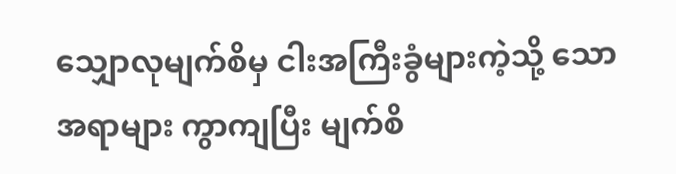သျှောလုမျက်စိမှ ငါးအကြီးခွံများကဲ့သို့ သော အရာများ ကွာကျပြီး မျက်စိ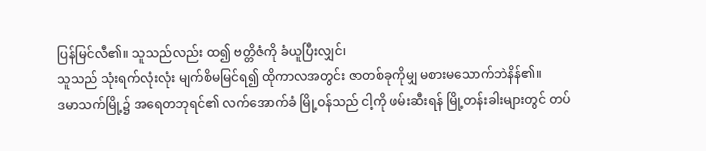ပြန်မြင်လီ၏။ သူသည်လည်း ထ၍ ဗတ္တိဇံကို ခံယူပြီးလျှင်၊
သူသည် သုံးရက်လုံးလုံး မျက်စိမမြင်ရ၍ ထိုကာလအတွင်း ဇာတစ်ခုကိုမျှ မစားမသောက်ဘဲနိန်၏။
ဒမာသက်မြို့၌ အရေတဘုရင်၏ လက်အောက်ခံ မြို့ဝန်သည် ငါ့ကို ဖမ်းဆီးရန် မြို့တန်းခါးများတွင် တပ်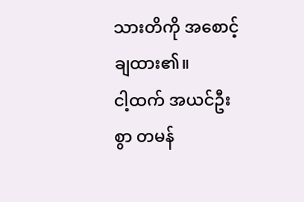သားတိကို အစောင့်ချထား၏။
ငါ့ထက် အယင်ဦးစွာ တမန်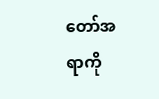တော်အရာကို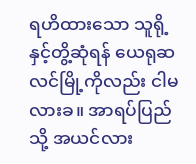ရဟိထားသော သူရို့နှင့်တွိ့ဆုံရန် ယေရုဆလင်မြို့ကိုလည်း ငါမလားခ။ အာရပ်ပြည်သို့ အယင်လား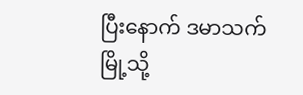ပြီးနောက် ဒမာသက်မြို့သို့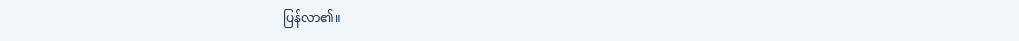ပြန်လာ၏။